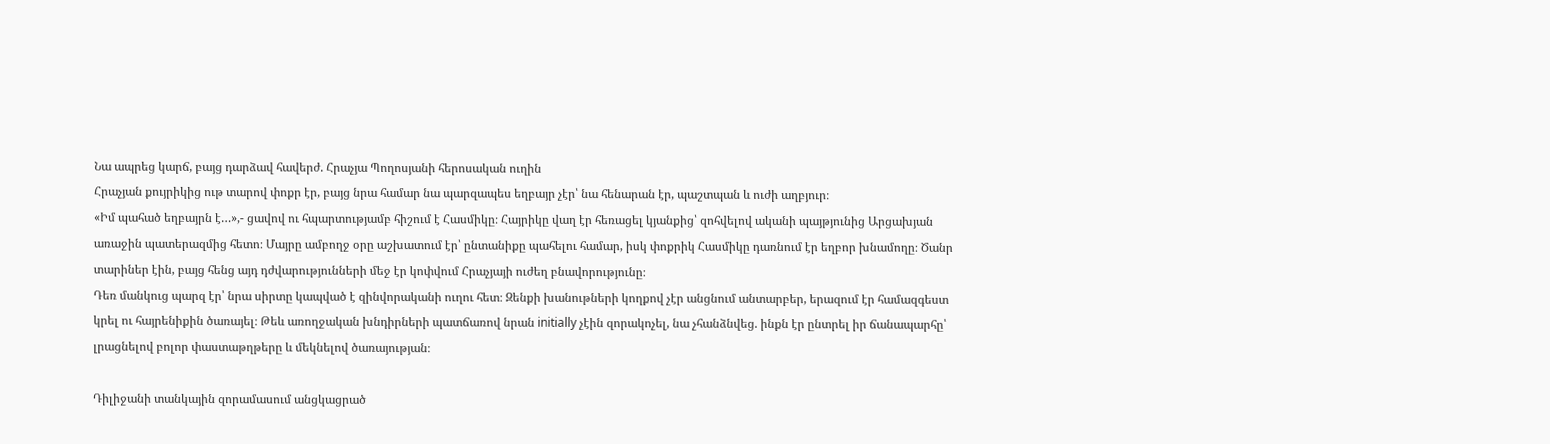Նա ապրեց կարճ, բայց դարձավ հավերժ. Հրաչյա Պողոսյանի հերոսական ուղին
Հրաչյան քույրիկից ութ տարով փոքր էր, բայց նրա համար նա պարզապես եղբայր չէր՝ նա հենարան էր, պաշտպան և ուժի աղբյուր։
«Իմ պահած եղբայրն է…»,- ցավով ու հպարտությամբ հիշում է Հասմիկը։ Հայրիկը վաղ էր հեռացել կյանքից՝ զոհվելով ականի պայթյունից Արցախյան առաջին պատերազմից հետո։ Մայրը ամբողջ օրը աշխատում էր՝ ընտանիքը պահելու համար, իսկ փոքրիկ Հասմիկը դառնում էր եղբոր խնամողը։ Ծանր տարիներ էին, բայց հենց այդ դժվարությունների մեջ էր կոփվում Հրաչյայի ուժեղ բնավորությունը։
Դեռ մանկուց պարզ էր՝ նրա սիրտը կապված է զինվորականի ուղու հետ։ Զենքի խանութների կողքով չէր անցնում անտարբեր, երազում էր համազգեստ կրել ու հայրենիքին ծառայել։ Թեև առողջական խնդիրների պատճառով նրան initially չէին զորակոչել, նա չհանձնվեց. ինքն էր ընտրել իր ճանապարհը՝ լրացնելով բոլոր փաստաթղթերը և մեկնելով ծառայության։

Դիլիջանի տանկային զորամասում անցկացրած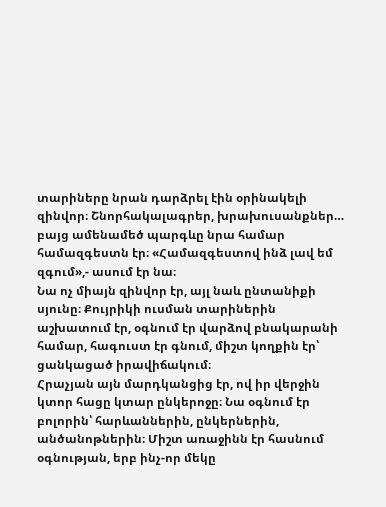տարիները նրան դարձրել էին օրինակելի զինվոր։ Շնորհակալագրեր, խրախուսանքներ… բայց ամենամեծ պարգևը նրա համար համազգեստն էր։ «Համազգեստով ինձ լավ եմ զգում»,- ասում էր նա։
Նա ոչ միայն զինվոր էր, այլ նաև ընտանիքի սյունը։ Քույրիկի ուսման տարիներին աշխատում էր, օգնում էր վարձով բնակարանի համար, հագուստ էր գնում, միշտ կողքին էր՝ ցանկացած իրավիճակում։
Հրաչյան այն մարդկանցից էր, ով իր վերջին կտոր հացը կտար ընկերոջը։ Նա օգնում էր բոլորին՝ հարևաններին, ընկերներին, անծանոթներին։ Միշտ առաջինն էր հասնում օգնության, երբ ինչ-որ մեկը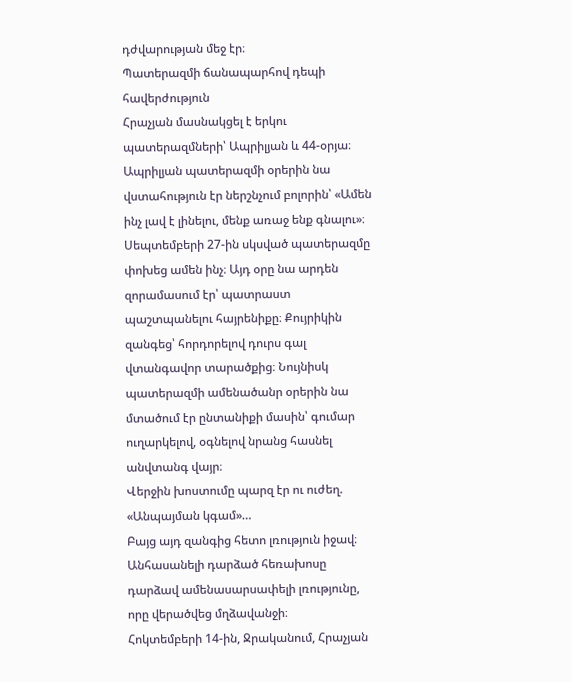դժվարության մեջ էր։
Պատերազմի ճանապարհով դեպի հավերժություն
Հրաչյան մասնակցել է երկու պատերազմների՝ Ապրիլյան և 44-օրյա։ Ապրիլյան պատերազմի օրերին նա վստահություն էր ներշնչում բոլորին՝ «Ամեն ինչ լավ է լինելու, մենք առաջ ենք գնալու»։
Սեպտեմբերի 27-ին սկսված պատերազմը փոխեց ամեն ինչ։ Այդ օրը նա արդեն զորամասում էր՝ պատրաստ պաշտպանելու հայրենիքը։ Քույրիկին զանգեց՝ հորդորելով դուրս գալ վտանգավոր տարածքից։ Նույնիսկ պատերազմի ամենածանր օրերին նա մտածում էր ընտանիքի մասին՝ գումար ուղարկելով, օգնելով նրանց հասնել անվտանգ վայր։
Վերջին խոստումը պարզ էր ու ուժեղ. «Անպայման կգամ»…
Բայց այդ զանգից հետո լռություն իջավ։ Անհասանելի դարձած հեռախոսը դարձավ ամենասարսափելի լռությունը, որը վերածվեց մղձավանջի։
Հոկտեմբերի 14-ին, Ջրականում, Հրաչյան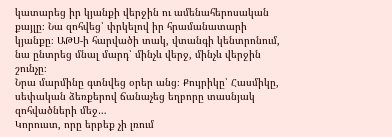կատարեց իր կյանքի վերջին ու ամենահերոսական քայլը։ Նա զոհվեց՝ փրկելով իր հրամանատարի կյանքը։ ԱԹՍ-ի հարվածի տակ, վտանգի կենտրոնում, նա ընտրեց մնալ մարդ՝ մինչև վերջ, մինչև վերջին շունչը։
Նրա մարմինը գտնվեց օրեր անց։ Քույրիկը՝ Հասմիկը, սեփական ձեռքերով ճանաչեց եղբորը տասնյակ զոհվածների մեջ…
Կորուստ, որը երբեք չի լռում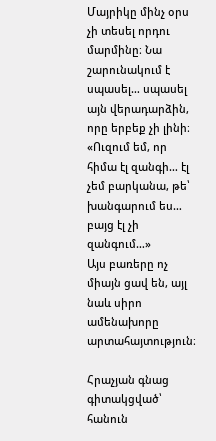Մայրիկը մինչ օրս չի տեսել որդու մարմինը։ Նա շարունակում է սպասել… սպասել այն վերադարձին, որը երբեք չի լինի։
«Ուզում եմ, որ հիմա էլ զանգի… էլ չեմ բարկանա, թե՝ խանգարում ես… բայց էլ չի զանգում…»
Այս բառերը ոչ միայն ցավ են, այլ նաև սիրո ամենախորը արտահայտություն։

Հրաչյան գնաց գիտակցված՝ հանուն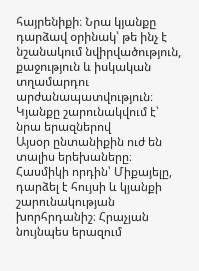հայրենիքի։ Նրա կյանքը դարձավ օրինակ՝ թե ինչ է նշանակում նվիրվածություն, քաջություն և իսկական տղամարդու արժանապատվություն։
Կյանքը շարունակվում է՝ նրա երազներով
Այսօր ընտանիքին ուժ են տալիս երեխաները։ Հասմիկի որդին՝ Միքայելը, դարձել է հույսի և կյանքի շարունակության խորհրդանիշ։ Հրաչյան նույնպես երազում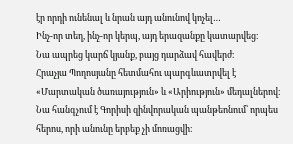էր որդի ունենալ և նրան այդ անունով կոչել…
Ինչ-որ տեղ, ինչ-որ կերպ, այդ երազանքը կատարվեց։
Նա ապրեց կարճ կյանք, բայց դարձավ հավերժ։
Հրաչյա Պողոսյանը հետմահու պարգևատրվել է «Մարտական ծառայություն» և «Արիություն» մեդալներով։ Նա հանգչում է Գորիսի զինվորական պանթեոնում՝ որպես հերոս, որի անունը երբեք չի մոռացվի։